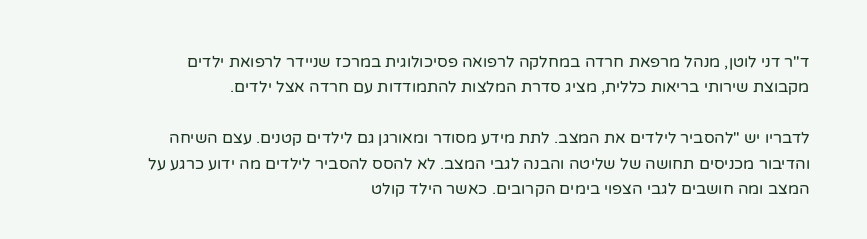ד"ר דני לוטן, מנהל מרפאת חרדה במחלקה לרפואה פסיכולוגית במרכז שניידר לרפואת ילדים מקבוצת שירותי בריאות כללית, מציג סדרת המלצות להתמודדות עם חרדה אצל ילדים.

לדבריו יש "להסביר לילדים את המצב. לתת מידע מסודר ומאורגן גם לילדים קטנים. עצם השיחה והדיבור מכניסים תחושה של שליטה והבנה לגבי המצב. לא להסס להסביר לילדים מה ידוע כרגע על המצב ומה חושבים לגבי הצפוי בימים הקרובים. כאשר הילד קולט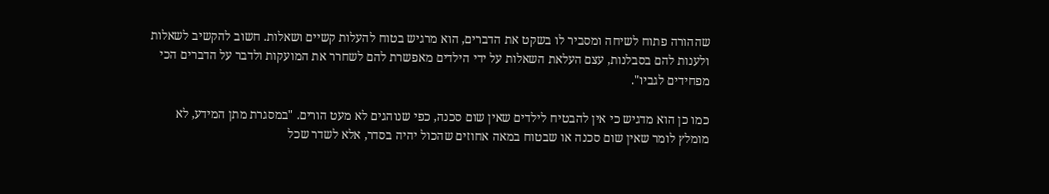שההורה פתוח לשיחה ומסביר לו בשקט את הדברים, הוא מרגיש בטוח להעלות קשיים ושאלות. חשוב להקשיב לשאלות ולענות להם בסבלנות, עצם העלאת השאלות על ידי הילדים מאפשרת להם לשחרר את המועקות ולדבר על הדברים הכי מפחידים לגביו".

כמו כן הוא מדגיש כי אין להבטיח לילדים שאין שום סכנה, כפי שנוהגים לא מעט הורים. "במסגרת מתן המידע, לא מומלץ לומר שאין שום סכנה או שבטוח במאה אחוזים שהכול יהיה בסדר, אלא לשדר שכל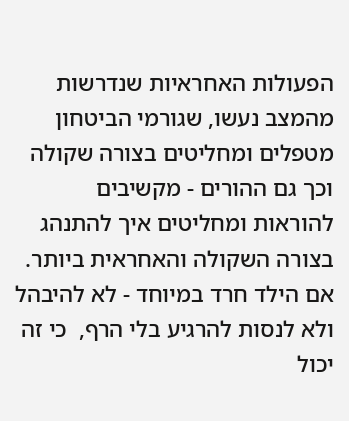הפעולות האחראיות שנדרשות מהמצב נעשו, שגורמי הביטחון מטפלים ומחליטים בצורה שקולה וכך גם ההורים - מקשיבים להוראות ומחליטים איך להתנהג בצורה השקולה והאחראית ביותר. אם הילד חרד במיוחד - לא להיבהל ולא לנסות להרגיע בלי הרף,  כי זה יכול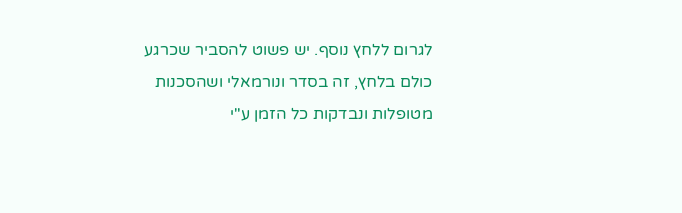לגרום ללחץ נוסף. יש פשוט להסביר שכרגע כולם בלחץ, זה בסדר ונורמאלי ושהסכנות מטופלות ונבדקות כל הזמן ע"י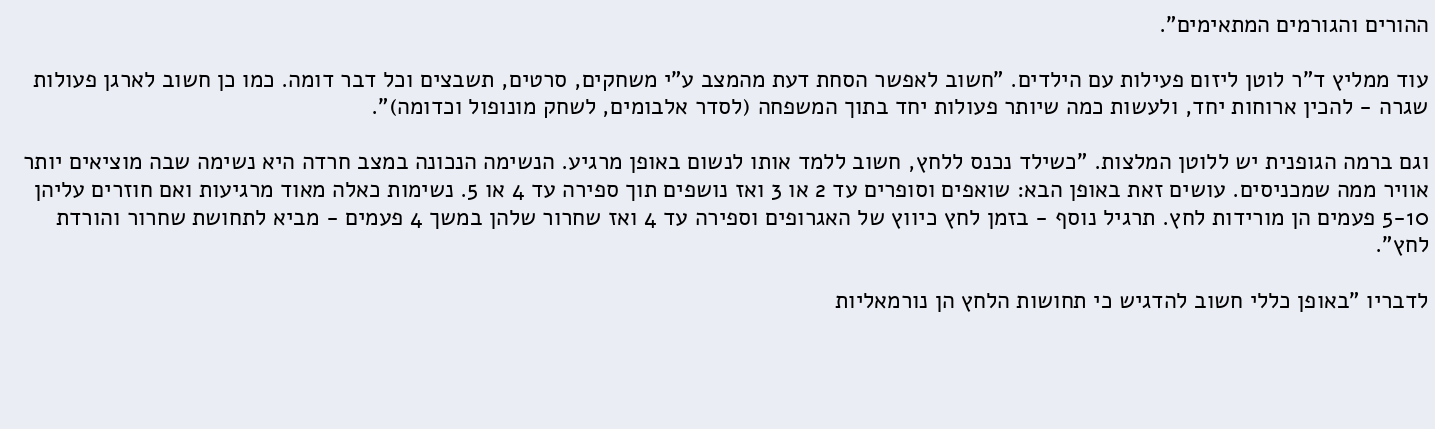ההורים והגורמים המתאימים".

עוד ממליץ ד"ר לוטן ליזום פעילות עם הילדים. "חשוב לאפשר הסחת דעת מהמצב ע"י משחקים, סרטים, תשבצים וכל דבר דומה. כמו כן חשוב לארגן פעולות שגרה - להכין ארוחות יחד, ולעשות כמה שיותר פעולות יחד בתוך המשפחה (לסדר אלבומים, לשחק מונופול וכדומה)".

וגם ברמה הגופנית יש ללוטן המלצות. "כשילד נכנס ללחץ, חשוב ללמד אותו לנשום באופן מרגיע. הנשימה הנכונה במצב חרדה היא נשימה שבה מוציאים יותר אוויר ממה שמכניסים. עושים זאת באופן הבא: שואפים וסופרים עד 2 או 3 ואז נושפים תוך ספירה עד 4 או 5. נשימות כאלה מאוד מרגיעות ואם חוזרים עליהן 5-10 פעמים הן מורידות לחץ. תרגיל נוסף - בזמן לחץ כיווץ של האגרופים וספירה עד 4 ואז שחרור שלהן במשך 4 פעמים - מביא לתחושת שחרור והורדת לחץ".

לדבריו "באופן כללי חשוב להדגיש כי תחושות הלחץ הן נורמאליות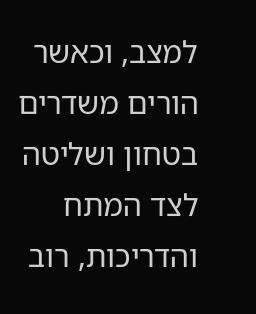למצב, וכאשר הורים משדרים בטחון ושליטה לצד המתח והדריכות, רוב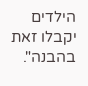הילדים יקבלו זאת בהבנה".